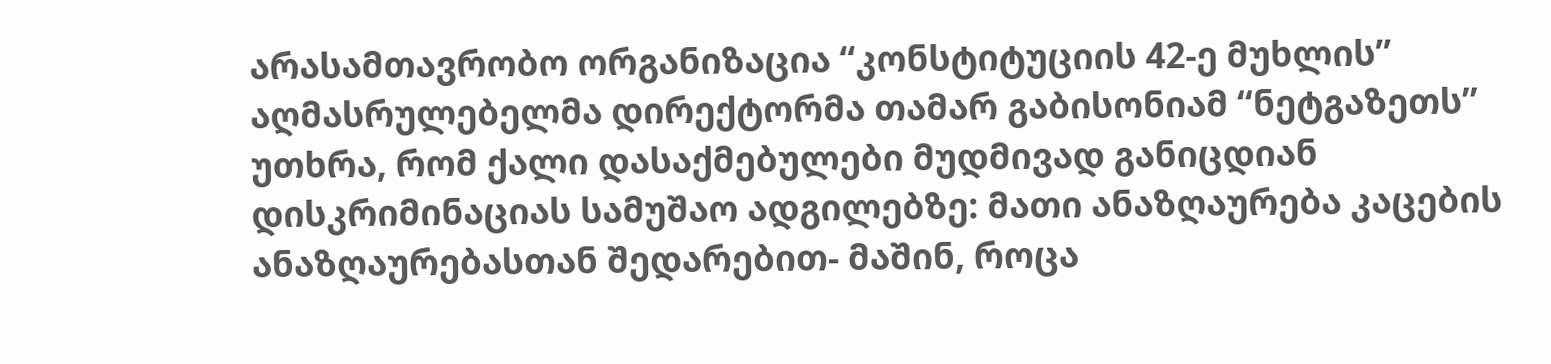არასამთავრობო ორგანიზაცია “კონსტიტუციის 42-ე მუხლის” აღმასრულებელმა დირექტორმა თამარ გაბისონიამ “ნეტგაზეთს” უთხრა, რომ ქალი დასაქმებულები მუდმივად განიცდიან დისკრიმინაციას სამუშაო ადგილებზე: მათი ანაზღაურება კაცების ანაზღაურებასთან შედარებით- მაშინ, როცა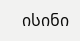ისინი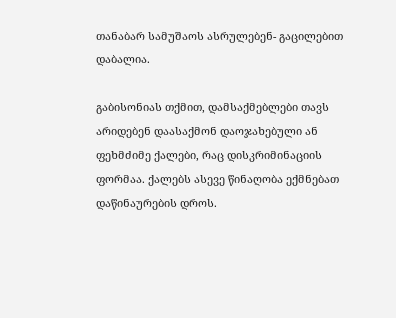თანაბარ სამუშაოს ასრულებენ- გაცილებით დაბალია.

გაბისონიას თქმით, დამსაქმებლები თავს არიდებენ დაასაქმონ დაოჯახებული ან ფეხმძიმე ქალები, რაც დისკრიმინაციის ფორმაა. ქალებს ასევე წინაღობა ექმნებათ დაწინაურების დროს.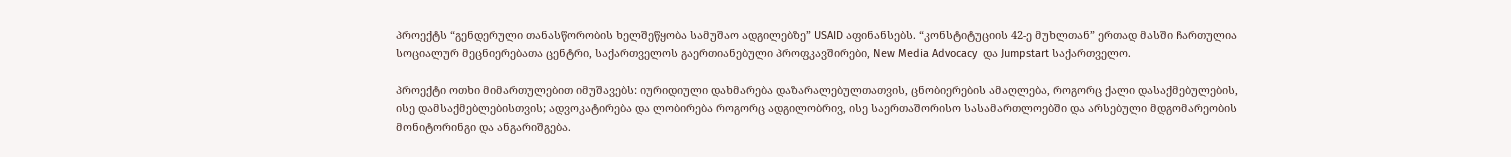პროექტს “გენდერული თანასწორობის ხელშეწყობა სამუშაო ადგილებზე” USAID აფინანსებს. “კონსტიტუციის 42-ე მუხლთან” ერთად მასში ჩართულია სოციალურ მეცნიერებათა ცენტრი, საქართველოს გაერთიანებული პროფკავშირები, New Media Advocacy  და Jumpstart საქართველო.

პროექტი ოთხი მიმართულებით იმუშავებს: იურიდიული დახმარება დაზარალებულთათვის, ცნობიერების ამაღლება, როგორც ქალი დასაქმებულების, ისე დამსაქმებლებისთვის; ადვოკატირება და ლობირება როგორც ადგილობრივ, ისე საერთაშორისო სასამართლოებში და არსებული მდგომარეობის მონიტორინგი და ანგარიშგება.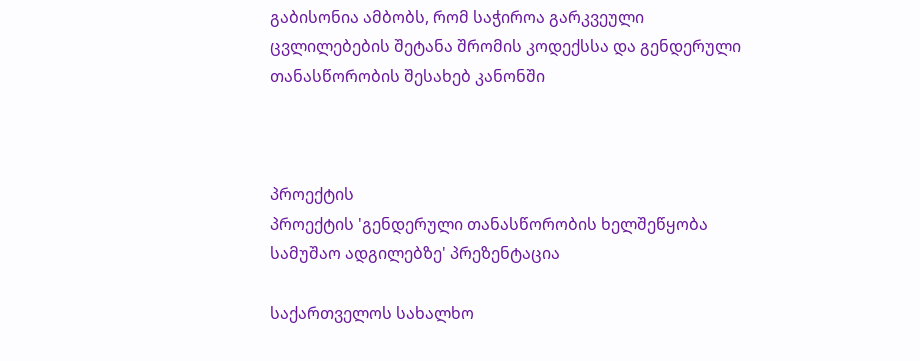გაბისონია ამბობს, რომ საჭიროა გარკვეული ცვლილებების შეტანა შრომის კოდექსსა და გენდერული თანასწორობის შესახებ კანონში



პროექტის
პროექტის 'გენდერული თანასწორობის ხელშეწყობა სამუშაო ადგილებზე' პრეზენტაცია

საქართველოს სახალხო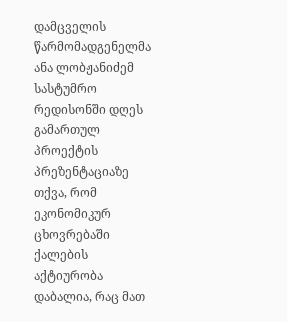დამცველის წარმომადგენელმა ანა ლობჟანიძემ სასტუმრო რედისონში დღეს გამართულ პროექტის პრეზენტაციაზე თქვა, რომ ეკონომიკურ ცხოვრებაში ქალების აქტიურობა დაბალია, რაც მათ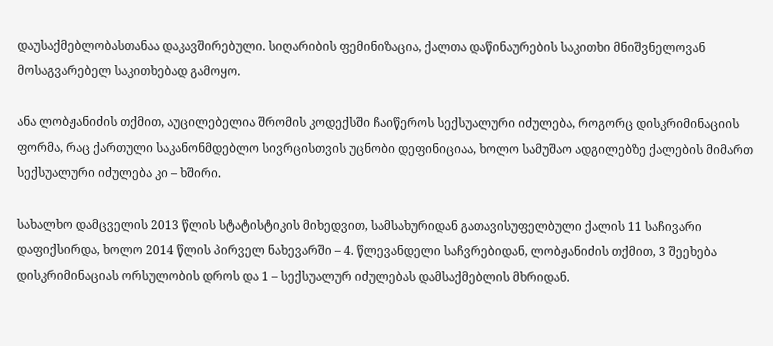დაუსაქმებლობასთანაა დაკავშირებული. სიღარიბის ფემინიზაცია, ქალთა დაწინაურების საკითხი მნიშვნელოვან მოსაგვარებელ საკითხებად გამოყო.

ანა ლობჟანიძის თქმით, აუცილებელია შრომის კოდექსში ჩაიწეროს სექსუალური იძულება, როგორც დისკრიმინაციის ფორმა, რაც ქართული საკანონმდებლო სივრცისთვის უცნობი დეფინიციაა, ხოლო სამუშაო ადგილებზე ქალების მიმართ სექსუალური იძულება კი – ხშირი.

სახალხო დამცველის 2013 წლის სტატისტიკის მიხედვით, სამსახურიდან გათავისუფელბული ქალის 11 საჩივარი დაფიქსირდა, ხოლო 2014 წლის პირველ ნახევარში – 4. წლევანდელი საჩვრებიდან, ლობჟანიძის თქმით, 3 შეეხება დისკრიმინაციას ორსულობის დროს და 1 – სექსუალურ იძულებას დამსაქმებლის მხრიდან.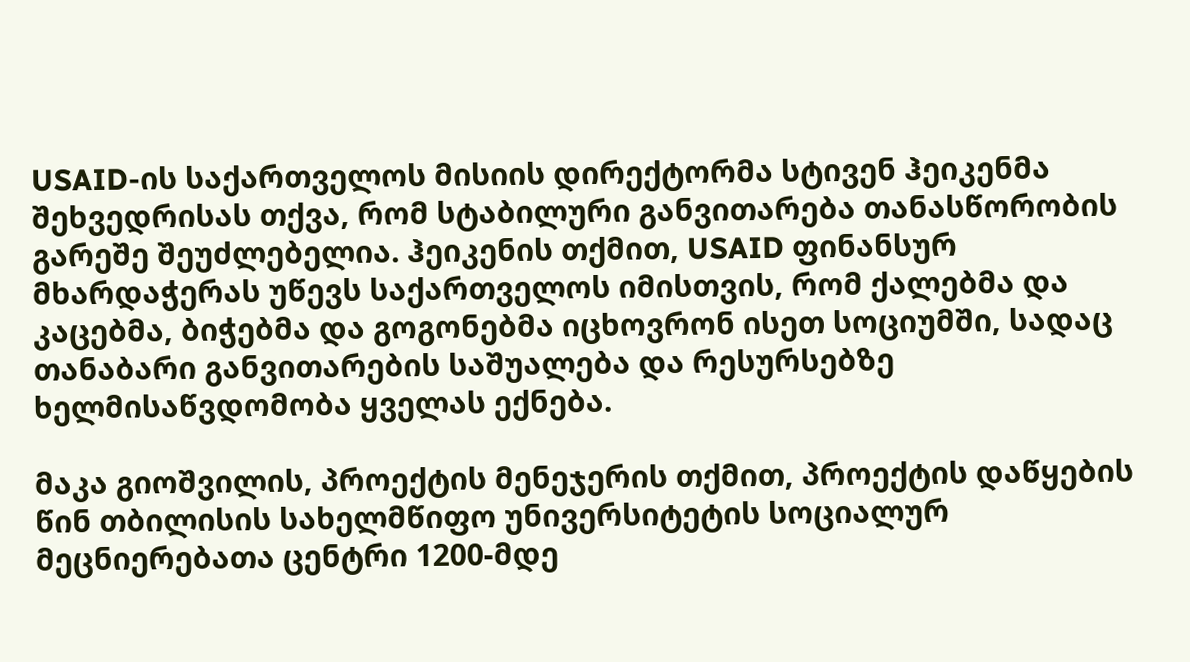USAID-ის საქართველოს მისიის დირექტორმა სტივენ ჰეიკენმა შეხვედრისას თქვა, რომ სტაბილური განვითარება თანასწორობის გარეშე შეუძლებელია. ჰეიკენის თქმით, USAID ფინანსურ მხარდაჭერას უწევს საქართველოს იმისთვის, რომ ქალებმა და კაცებმა, ბიჭებმა და გოგონებმა იცხოვრონ ისეთ სოციუმში, სადაც თანაბარი განვითარების საშუალება და რესურსებზე ხელმისაწვდომობა ყველას ექნება.

მაკა გიოშვილის, პროექტის მენეჯერის თქმით, პროექტის დაწყების წინ თბილისის სახელმწიფო უნივერსიტეტის სოციალურ მეცნიერებათა ცენტრი 1200-მდე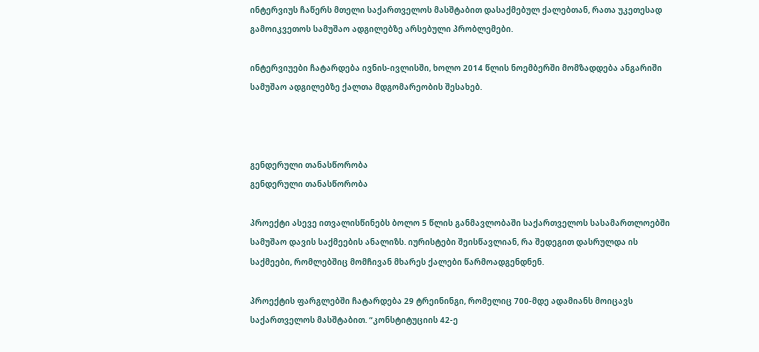ინტერვიუს ჩაწერს მთელი საქართველოს მასშტაბით დასაქმებულ ქალებთან, რათა უკეთესად გამოიკვეთოს სამუშაო ადგილებზე არსებული პრობლემები.

ინტერვიუები ჩატარდება ივნის-ივლისში, ხოლო 2014 წლის ნოემბერში მომზადდება ანგარიში სამუშაო ადგილებზე ქალთა მდგომარეობის შესახებ.



გენდერული თანასწორობა
გენდერული თანასწორობა

პროექტი ასევე ითვალისწინებს ბოლო 5 წლის განმავლობაში საქართველოს სასამართლოებში სამუშაო დავის საქმეების ანალიზს. იურისტები შეისწავლიან, რა შედეგით დასრულდა ის საქმეები, რომლებშიც მომჩივან მხარეს ქალები წარმოადგენდნენ.

პროექტის ფარგლებში ჩატარდება 29 ტრეინინგი, რომელიც 700-მდე ადამიანს მოიცავს საქართველოს მასშტაბით. “კონსტიტუციის 42-ე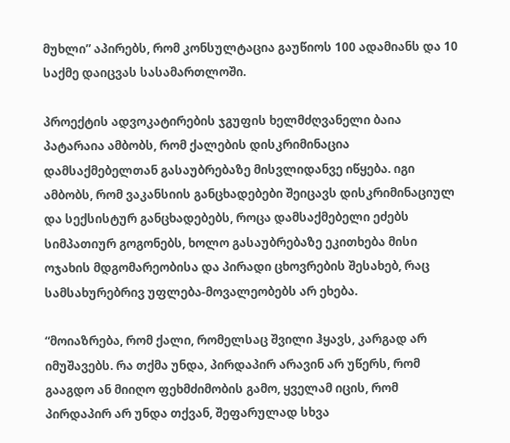მუხლი” აპირებს, რომ კონსულტაცია გაუწიოს 100 ადამიანს და 10 საქმე დაიცვას სასამართლოში.

პროექტის ადვოკატირების ჯგუფის ხელმძღვანელი ბაია პატარაია ამბობს, რომ ქალების დისკრიმინაცია დამსაქმებელთან გასაუბრებაზე მისვლიდანვე იწყება. იგი ამბობს, რომ ვაკანსიის განცხადებები შეიცავს დისკრიმინაციულ და სექსისტურ განცხადებებს, როცა დამსაქმებელი ეძებს სიმპათიურ გოგონებს, ხოლო გასაუბრებაზე ეკითხება მისი ოჯახის მდგომარეობისა და პირადი ცხოვრების შესახებ, რაც სამსახურებრივ უფლება-მოვალეობებს არ ეხება.

“მოიაზრება, რომ ქალი, რომელსაც შვილი ჰყავს, კარგად არ იმუშავებს. რა თქმა უნდა, პირდაპირ არავინ არ უწერს, რომ გააგდო ან მიიღო ფეხმძიმობის გამო, ყველამ იცის, რომ პირდაპირ არ უნდა თქვან, შეფარულად სხვა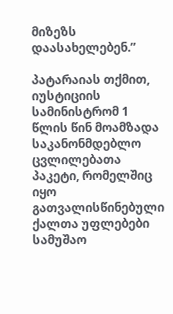მიზეზს დაასახელებენ.”

პატარაიას თქმით, იუსტიციის სამინისტრომ 1 წლის წინ მოამზადა საკანონმდებლო ცვლილებათა პაკეტი, რომელშიც იყო გათვალისწინებული ქალთა უფლებები სამუშაო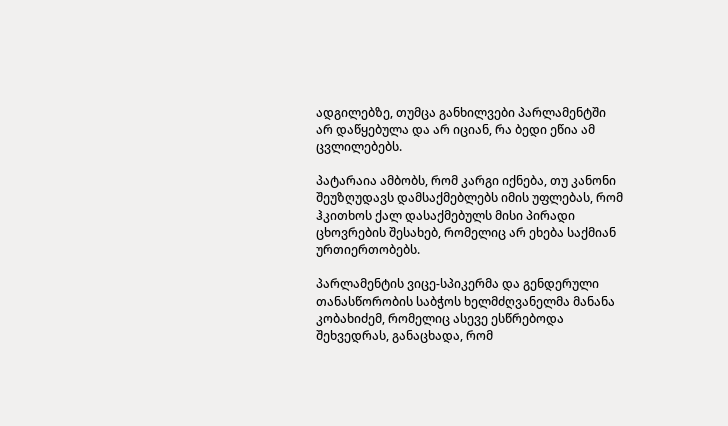ადგილებზე, თუმცა განხილვები პარლამენტში არ დაწყებულა და არ იციან, რა ბედი ეწია ამ ცვლილებებს.

პატარაია ამბობს, რომ კარგი იქნება, თუ კანონი შეუზღუდავს დამსაქმებლებს იმის უფლებას, რომ ჰკითხოს ქალ დასაქმებულს მისი პირადი ცხოვრების შესახებ, რომელიც არ ეხება საქმიან ურთიერთობებს.

პარლამენტის ვიცე-სპიკერმა და გენდერული თანასწორობის საბჭოს ხელმძღვანელმა მანანა კობახიძემ, რომელიც ასევე ესწრებოდა შეხვედრას, განაცხადა, რომ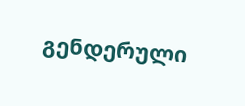გენდერული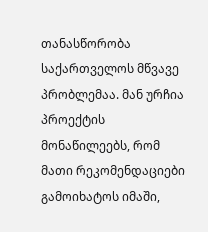თანასწორობა საქართველოს მწვავე პრობლემაა. მან ურჩია პროექტის მონაწილეებს, რომ მათი რეკომენდაციები გამოიხატოს იმაში,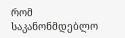რომ საკანონმდებლო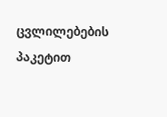ცვლილებების პაკეტით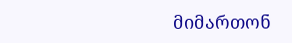მიმართონ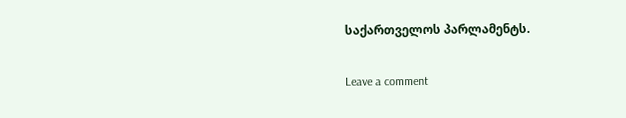საქართველოს პარლამენტს.

Leave a comment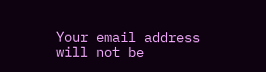Your email address will not be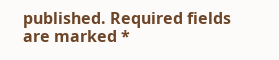published. Required fields are marked *